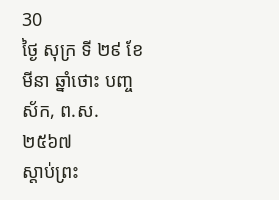30
ថ្ងៃ សុក្រ ទី ២៩ ខែ មីនា ឆ្នាំថោះ បញ្ចស័ក, ព.ស.២៥៦៧
ស្តាប់ព្រះ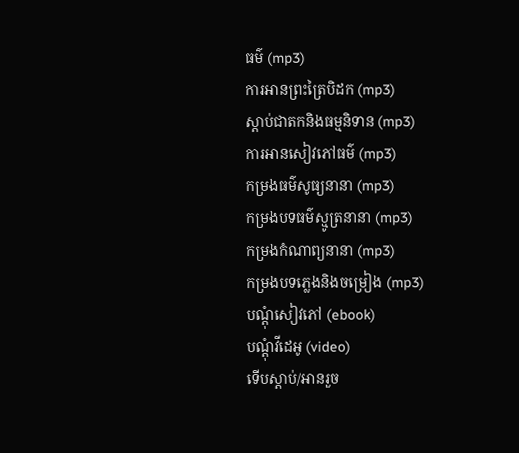ធម៌ (mp3)
ការអានព្រះត្រៃបិដក (mp3)
ស្តាប់ជាតកនិងធម្មនិទាន (mp3)
ការអានសៀវភៅធម៌ (mp3)
កម្រងធម៌សូធ្យនានា (mp3)
កម្រងបទធម៌ស្មូត្រនានា (mp3)
កម្រងកំណាព្យនានា (mp3)
កម្រងបទភ្លេងនិងចម្រៀង (mp3)
បណ្តុំសៀវភៅ (ebook)
បណ្តុំវីដេអូ (video)
ទើបស្តាប់/អានរួច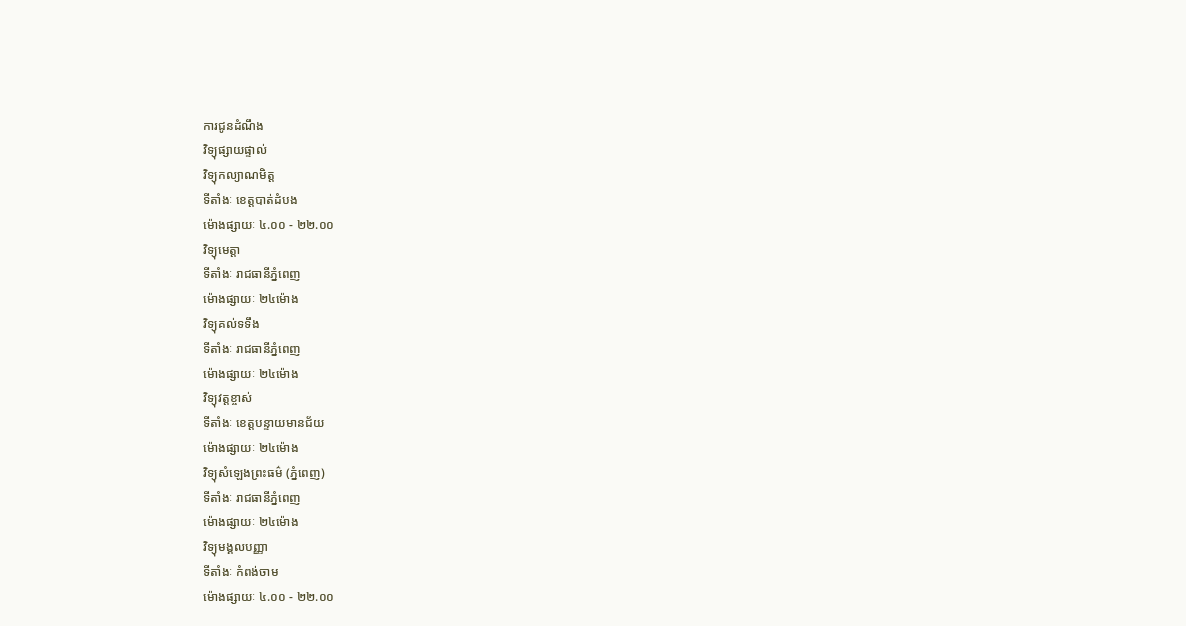ការជូនដំណឹង
វិទ្យុផ្សាយផ្ទាល់
វិទ្យុកល្យាណមិត្ត
ទីតាំងៈ ខេត្តបាត់ដំបង
ម៉ោងផ្សាយៈ ៤.០០ - ២២.០០
វិទ្យុមេត្តា
ទីតាំងៈ រាជធានីភ្នំពេញ
ម៉ោងផ្សាយៈ ២៤ម៉ោង
វិទ្យុគល់ទទឹង
ទីតាំងៈ រាជធានីភ្នំពេញ
ម៉ោងផ្សាយៈ ២៤ម៉ោង
វិទ្យុវត្តខ្ចាស់
ទីតាំងៈ ខេត្តបន្ទាយមានជ័យ
ម៉ោងផ្សាយៈ ២៤ម៉ោង
វិទ្យុសំឡេងព្រះធម៌ (ភ្នំពេញ)
ទីតាំងៈ រាជធានីភ្នំពេញ
ម៉ោងផ្សាយៈ ២៤ម៉ោង
វិទ្យុមង្គលបញ្ញា
ទីតាំងៈ កំពង់ចាម
ម៉ោងផ្សាយៈ ៤.០០ - ២២.០០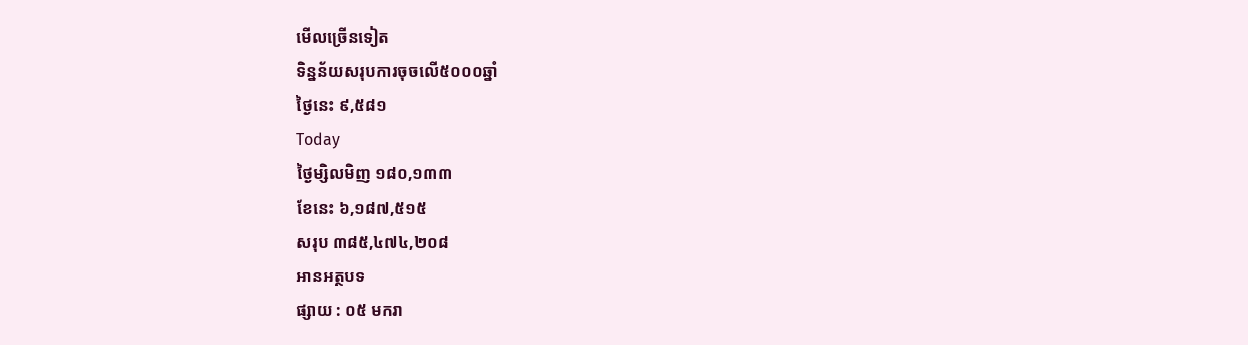មើលច្រើនទៀត
ទិន្នន័យសរុបការចុចលើ៥០០០ឆ្នាំ
ថ្ងៃនេះ ៩,៥៨១
Today
ថ្ងៃម្សិលមិញ ១៨០,១៣៣
ខែនេះ ៦,១៨៧,៥១៥
សរុប ៣៨៥,៤៧៤,២០៨
អានអត្ថបទ
ផ្សាយ : ០៥ មករា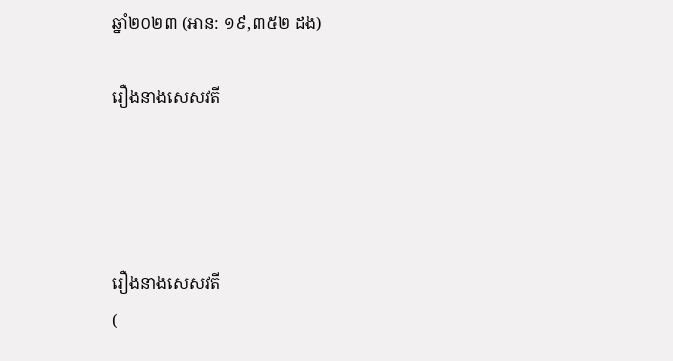ឆ្នាំ២០២៣ (អាន: ១៩,៣៥២ ដង)

រឿងនាងសេសវតី




រឿងនាងសេសវតី
(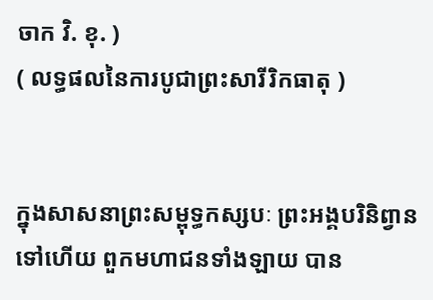ចាក វិ. ខុ. )
( លទ្ធផលនៃការបូជាព្រះសារីរិកធាតុ )


ក្នុងសាសនាព្រះសម្ពុទ្ធកស្សបៈ ព្រះអង្គបរិនិព្វានទៅហើយ ពួកមហាជនទាំងឡាយ បាន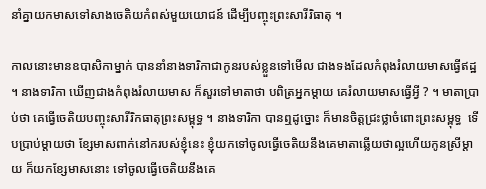នាំគ្នាយកមាសទៅសាងចេតិយកំពស់មួយយោជន៍ ដើម្បីបញ្ចុះព្រះសារីរិធាតុ ។

កាលនោះមានឧបាសិកាម្នាក់ បាននាំនាងទារិកាជាកូនរបស់ខ្លួនទៅមើល ជាងទងដែលកំពុងរំលាយមាសធ្វើឥដ្ឋ ។ នាងទារិកា ឃើញជាងកំពុងរំលាយមាស ក៏សួរទៅមាតាថា បពិត្រអ្នកម្តាយ គេរំលាយមាសធ្វើអ្វី ? ។ មាតាប្រាប់ថា គេធ្វើចេតិយបញ្ចុះសារីរិកធាតុព្រះសម្ពុទ្ធ ។ នាងទារិកា បានឮដូច្នោះ ក៏មានចិត្តជ្រះថ្លាចំពោះព្រះសម្ពុទ្ធ  ទើបប្រាប់ម្តាយថា ខ្សែមាសពាក់នៅករបស់ខ្ញុំនេះ ខ្ញុំយកទៅចូលធ្វើចេតិយនឹងគេមាតាឆ្លើយថាល្អហើយកូនស្រីម្តាយ ក៏យកខ្សែមាសនោះ ទៅចូលធ្វើចេតិយនឹងគេ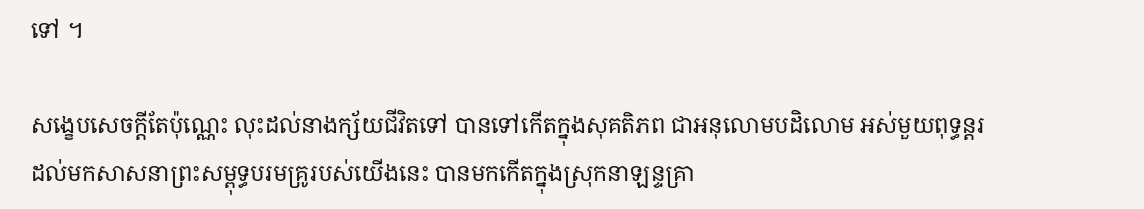ទៅ ។

សង្ខេបសេចក្តីតែប៉ុណ្ណេះ លុះដល់នាងក្ស័យជីវិតទៅ បានទៅកើតក្នុងសុគតិភព ជាអនុលោមបដិលោម អស់មួយពុទ្ធន្តរ ដល់មកសាសនាព្រះសម្ពុទ្ធបរមគ្រូរបស់យើងនេះ បានមកកើតក្នុងស្រុកនាឡន្ទគ្រា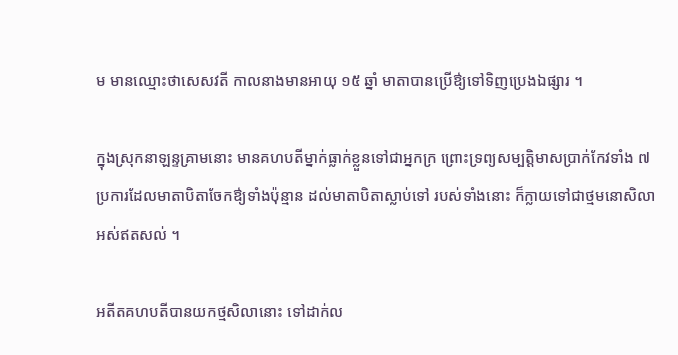ម មានឈ្មោះថាសេសវតី កាលនាងមានអាយុ ១៥ ឆ្នាំ មាតាបានប្រើឳ្យទៅទិញប្រេងឯផ្សារ ។

ក្នុងស្រុកនាឡន្ទគ្រាមនោះ មានគហបតីម្នាក់ធ្លាក់ខ្លួនទៅជាអ្នកក្រ ព្រោះទ្រព្យសម្បត្តិមាសប្រាក់កែវទាំង ៧ ប្រការដែលមាតាបិតាចែកឳ្យទាំងប៉ុន្មាន ដល់មាតាបិតាស្លាប់ទៅ របស់ទាំងនោះ ក៏ក្លាយទៅជាថ្មមនោសិលាអស់ឥតសល់ ។

អតីតគហបតីបានយកថ្មសិលានោះ ទៅដាក់ល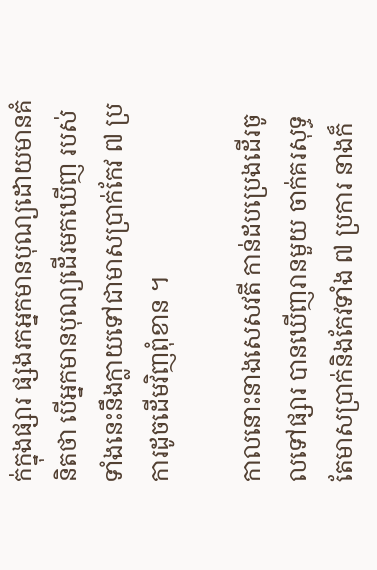ក់ក្នុងផ្សារ ផ្សងរកអ្នកមានបុណ្យដោយមានគំនិតថា បើអ្នកមានបុណ្យដើរមកឃើញ របស់ទាំងនេះនឹងក្លាយទៅជាមាសប្រាក់កែវ ៧ ប្រការដូចដើមវិញពុំខាន ។

កាលនោះនាងសេសវតី កាន់ដបប្រេងដើរចូលទៅផ្សារ បានឃើញរានមួយ ចាក់គរសុទ្ធតែមាសប្រាក់និងកែវទាំង ៧ ប្រការ នាងក៏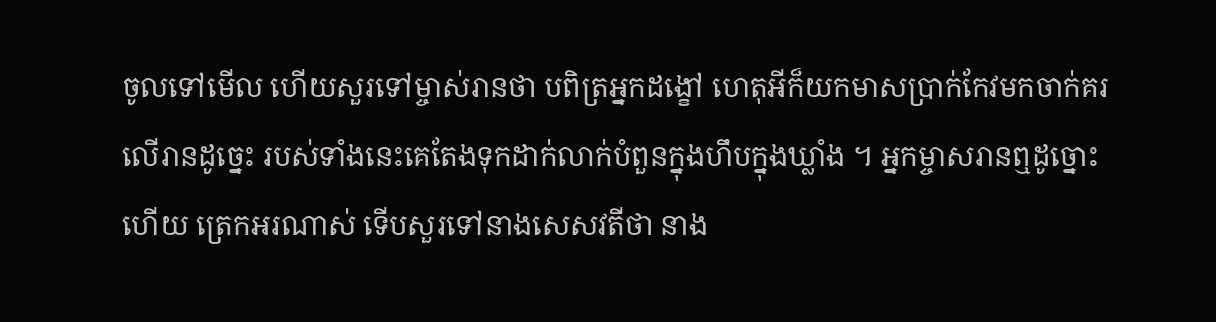ចូលទៅមើល ហើយសួរទៅម្ចាស់រានថា បពិត្រអ្នកដង្ខៅ ហេតុអីក៏យកមាសប្រាក់កែវមកចាក់គរលើរានដូច្នេះ របស់ទាំងនេះគេតែងទុកដាក់លាក់បំពួនក្នុងហឹបក្នុងឃ្លាំង ។ អ្នកម្ចាសរានឮដូច្នោះហើយ ត្រេកអរណាស់ ទើបសួរទៅនាងសេសវតីថា នាង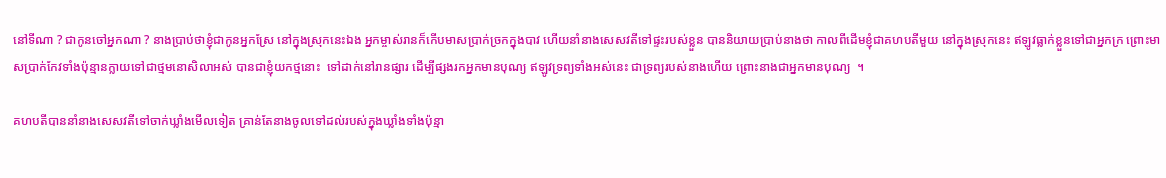នៅទីណា ? ជាកូនចៅអ្នកណា ? នាងប្រាប់ថាខ្ញុំជាកូនអ្នកស្រែ នៅក្នុងស្រុកនេះឯង អ្នកម្ចាស់រានក៏កើបមាសប្រាក់ច្រកក្នុងបាវ ហើយនាំនាងសេសវតីទៅផ្ទះរបស់ខ្លួន បាននិយាយប្រាប់នាងថា កាលពីដើមខ្ញុំជាគហបតីមួយ នៅក្នុងស្រុកនេះ ឥឡូវធ្លាក់ខ្លួនទៅជាអ្នកក្រ ព្រោះមាសប្រាក់កែវទាំងប៉ុន្មានក្លាយទៅជាថ្មមនោសិលាអស់ បានជាខ្ញុំយកថ្មនោះ  ទៅដាក់នៅរានផ្សារ ដើម្បីផ្សងរកអ្នកមានបុណ្យ ឥឡូវទ្រព្យទាំងអស់នេះ ជាទ្រព្យរបស់នាងហើយ ព្រោះនាងជាអ្នកមានបុណ្យ  ។

គហបតីបាននាំនាងសេសវតីទៅចាក់ឃ្លាំងមើលទៀត គ្រាន់តែនាងចូលទៅដល់របស់ក្នុងឃ្លាំងទាំងប៉ុន្មា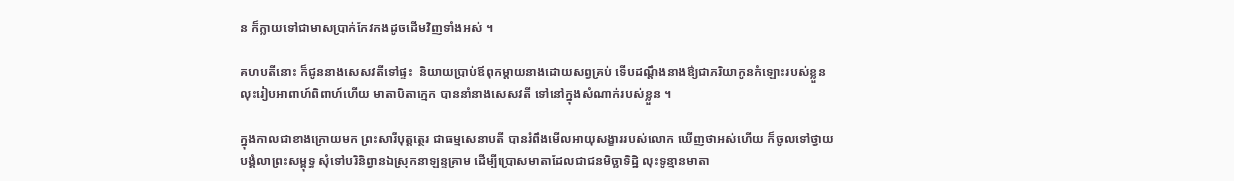ន ក៏ក្លាយទៅជាមាសប្រាក់កែវកងដូចដើមវិញទាំងអស់ ។

គហបតីនោះ ក៏ជូននាងសេសវតីទៅផ្ទះ  និយាយប្រាប់ឪពុកម្តាយនាងដោយសព្វគ្រប់ ទើបដណ្តឹងនាងឳ្យជាភរិយាកូនកំឡោះរបស់ខ្លួន លុះរៀបអាពាហ៍ពិពាហ៍ហើយ មាតាបិតាក្មេក បាននាំនាងសេសវតី ទៅនៅក្នុងសំណាក់របស់ខ្លួន ។

ក្នុងកាលជាខាងក្រោយមក ព្រះសារីបុត្តត្ថេរ ជាធម្មសេនាបតី បានរំពឹងមើលអាយុសង្ខាររបស់លោក ឃើញថាអស់ហើយ ក៏ចូលទៅថ្វាយបង្គំលាព្រះសម្ពុទ្ធ សុំទៅបរិនិព្វានឯស្រុកនាឡន្ទគ្រាម ដើម្បីប្រោសមាតាដែលជាជនមិច្ឆាទិដ្ឋិ លុះទូន្មានមាតា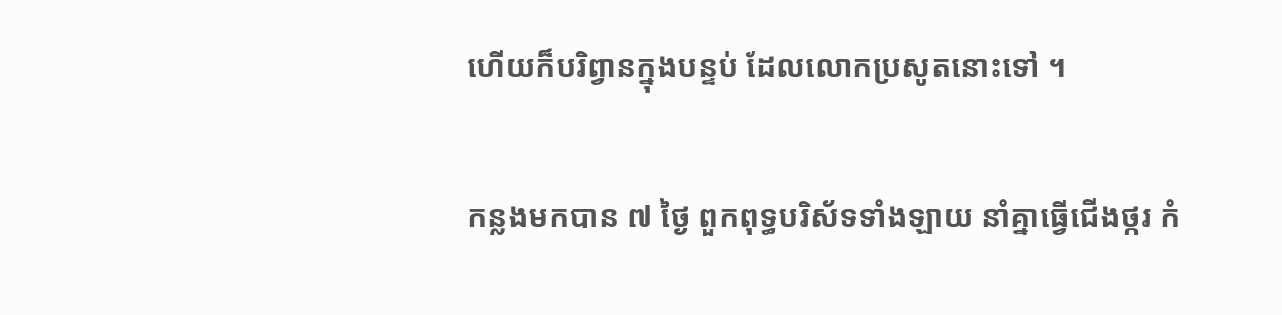ហើយក៏បរិព្វានក្នុងបន្ទប់ ដែលលោកប្រសូតនោះទៅ ។

កន្លងមកបាន ៧ ថ្ងៃ ពួកពុទ្ធបរិស័ទទាំងឡាយ នាំគ្នាធ្វើជើងថ្ករ កំ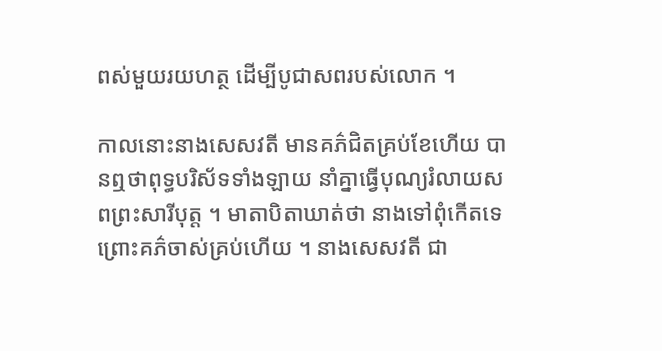ពស់មួយរយហត្ថ ដើម្បីបូជាសពរបស់លោក ។

កាលនោះនាងសេសវតី មានគភ៌ជិតគ្រប់ខែហើយ បានឮថាពុទ្ធបរិស័ទទាំងឡាយ នាំគ្នាធ្វើបុណ្យរំលាយសពព្រះសារីបុត្ត ។ មាតាបិតាឃាត់ថា នាងទៅពុំកើតទេ ព្រោះគភ៌ចាស់គ្រប់ហើយ ។ នាងសេសវតី ជា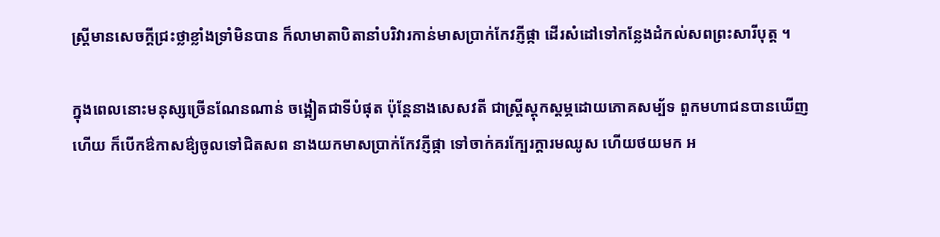ស្ត្រីមានសេចក្តីជ្រះថ្លាខ្លាំងទ្រាំមិនបាន ក៏លាមាតាបិតានាំបរិវារកាន់មាសប្រាក់កែវភ្ញីផ្កា ដើរសំដៅទៅកន្លែងដំកល់សពព្រះសារីបុត្ត ។

ក្នុងពេលនោះមនុស្សច្រើនណែនណាន់ ចង្អៀតជាទីបំផុត ប៉ុន្តែនាងសេសវតី ជាស្រ្តីស្តុកស្តម្ភដោយភោគសម្ប័ទ ពួកមហាជនបានឃើញហើយ ក៏បើកឳកាសឳ្យចូលទៅជិតសព នាងយកមាសប្រាក់កែវភ្ញីផ្កា ទៅចាក់គរក្បែរក្តារមឈូស ហើយថយមក អ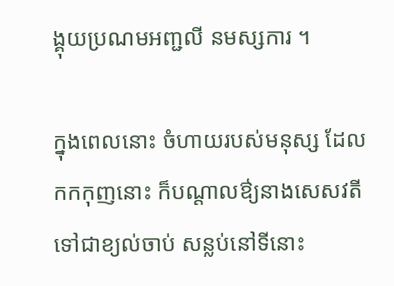ង្គុយប្រណមអញ្ជលី នមស្សការ ។

ក្នុងពេលនោះ ចំហាយរបស់មនុស្ស ដែលកកកុញនោះ ក៏បណ្តាលឳ្យនាងសេសវតី ទៅជាខ្យល់ចាប់ សន្លប់នៅទីនោះ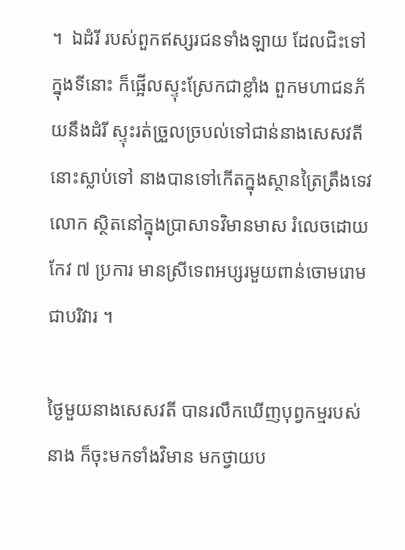។  ឯដំរី របស់ពួកឥស្សរជនទាំងឡាយ ដែលជិះទៅក្នុងទីនោះ ក៏ផ្អើលស្ទុះស្រែកជាខ្លាំង ពួកមហាជនភ័យនឹងដំរី ស្ទុះរត់ច្រួលច្របល់ទៅជាន់នាងសេសវតីនោះស្លាប់ទៅ នាងបានទៅកើតក្នុងស្ថានត្រៃត្រឹងទេវលោក ស្ថិតនៅក្នុងប្រាសាទវិមានមាស រំលេចដោយកែវ ៧ ប្រការ មានស្រីទេពអប្សរមួយពាន់ចោមរោមជាបរិវារ ។

ថ្ងៃមួយនាងសេសវតី បានរលឹកឃើញបុព្វកម្មរបស់នាង ក៏ចុះមកទាំងវិមាន មកថ្វាយប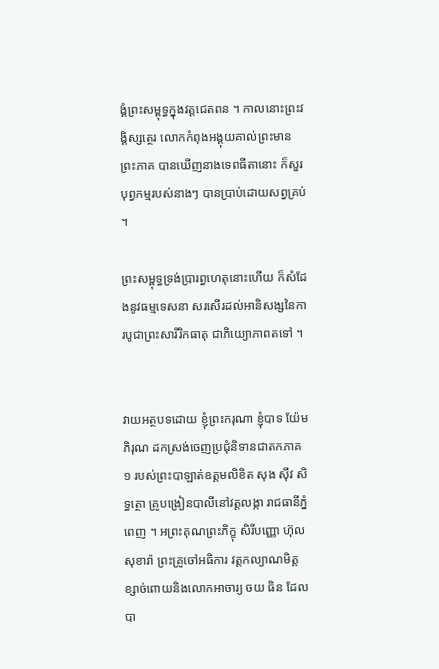ង្គំព្រះសម្ពុទ្ធក្នុងវត្តជេតពន ។ កាលនោះព្រះវង្គិស្សត្ថេរ លោកកំពុងអង្គុយគាល់ព្រះមានព្រះភាគ បានឃើញនាងទេពធីតានោះ ក៏សួរបុព្វកម្មរបស់នាងៗ បានប្រាប់ដោយសព្វគ្រប់ ។

ព្រះសម្ពុទ្ធទ្រង់ប្រារព្ធហេតុនោះហើយ ក៏សំដែងនូវធម្មទេសនា សរសើរដល់អានិសង្សនៃការបូជាព្រះសារីរិកធាតុ ជាភិយ្យោភាពតទៅ ។


វាយអត្ថបទដោយ ខ្ញុំព្រះករុណា ខ្ញុំបាទ យ៉ែម ភិរុណ ដកស្រង់ចេញប្រជុំនិទានជាតកភាគ១ របស់ព្រះបាឡាត់ឧត្តមលិខិត សុង ស៊ីវ សិទ្ធត្ថោ គ្រូបង្រៀនបាលីនៅវត្តលង្កា រាជធានីភ្នំពេញ ។ អព្រះគុណព្រះភិក្ខុ សិរីបញ្ញោ ហ៊ុល សុខារ៉ា ព្រះគ្រូចៅអធិការ វត្តកល្យាណមិត្តខ្សាច់ពោយនិងលោកអាចារ្យ ចយ ធិន ដែលបា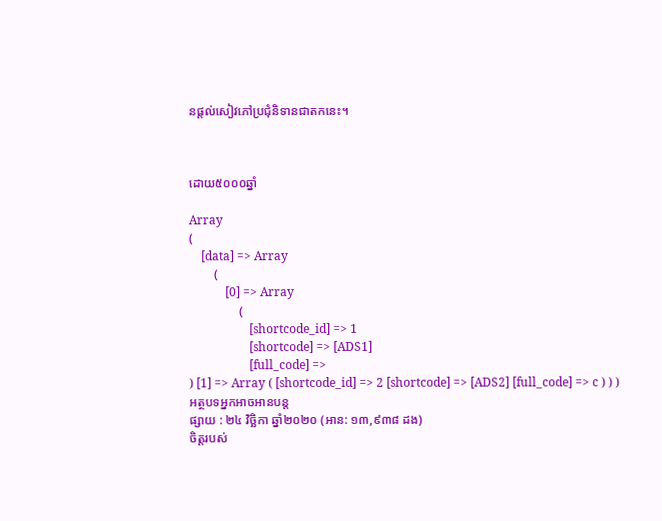នផ្តល់សៀវភៅប្រជុំនិទានជាតកនេះ។



ដោយ៥០០០ឆ្នាំ

Array
(
    [data] => Array
        (
            [0] => Array
                (
                    [shortcode_id] => 1
                    [shortcode] => [ADS1]
                    [full_code] =>
) [1] => Array ( [shortcode_id] => 2 [shortcode] => [ADS2] [full_code] => c ) ) )
អត្ថបទអ្នកអាចអានបន្ត
ផ្សាយ : ២៤ វិច្ឆិកា ឆ្នាំ២០២០ (អាន: ១៣,៩៣៨ ដង)
ចិត្តរបស់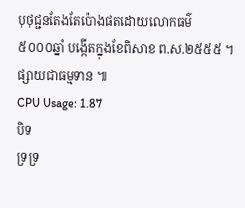បុថុជ្ជនតែងតែប៉ោងផតដោយលោកធម៌
៥០០០ឆ្នាំ បង្កើតក្នុងខែពិសាខ ព.ស.២៥៥៥ ។ ផ្សាយជាធម្មទាន ៕
CPU Usage: 1.87
បិទ
ទ្រទ្រ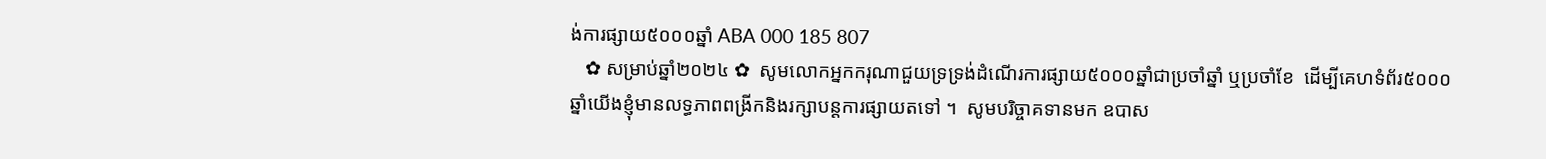ង់ការផ្សាយ៥០០០ឆ្នាំ ABA 000 185 807
   ✿ សម្រាប់ឆ្នាំ២០២៤ ✿  សូមលោកអ្នកករុណាជួយទ្រទ្រង់ដំណើរការផ្សាយ៥០០០ឆ្នាំជាប្រចាំឆ្នាំ ឬប្រចាំខែ  ដើម្បីគេហទំព័រ៥០០០ឆ្នាំយើងខ្ញុំមានលទ្ធភាពពង្រីកនិងរក្សាបន្តការផ្សាយតទៅ ។  សូមបរិច្ចាគទានមក ឧបាស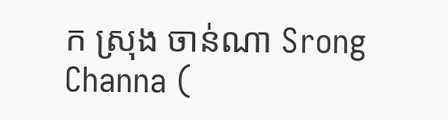ក ស្រុង ចាន់ណា Srong Channa (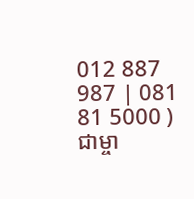012 887 987 | 081 81 5000 )  ជាម្ចា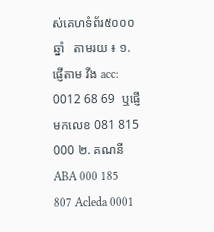ស់គេហទំព័រ៥០០០ឆ្នាំ   តាមរយ ៖ ១. ផ្ញើតាម វីង acc: 0012 68 69  ឬផ្ញើមកលេខ 081 815 000 ២. គណនី ABA 000 185 807 Acleda 0001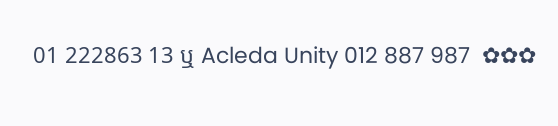01 222863 13 ឬ Acleda Unity 012 887 987  ✿✿✿